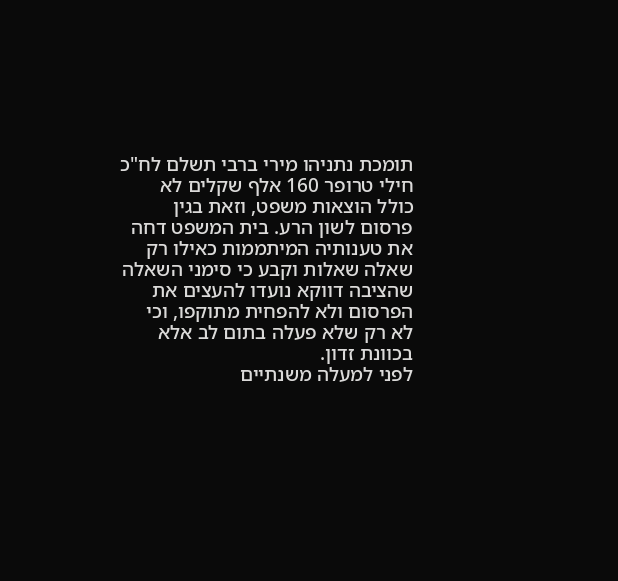תומכת נתניהו מירי ברבי תשלם לח"כ חילי טרופר 160 אלף שקלים לא כולל הוצאות משפט, וזאת בגין פרסום לשון הרע. בית המשפט דחה את טענותיה המיתממות כאילו רק שאלה שאלות וקבע כי סימני השאלה שהציבה דווקא נועדו להעצים את הפרסום ולא להפחית מתוקפו, וכי לא רק שלא פעלה בתום לב אלא בכוונת זדון.
לפני למעלה משנתיים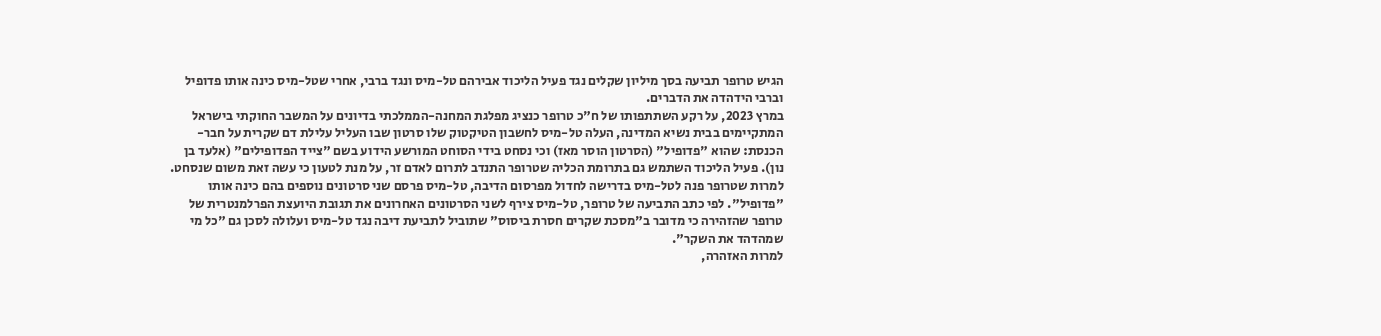הגיש טרופר תביעה בסך מיליון שקלים נגד פעיל הליכוד אבירהם טל-מיס ונגד ברבי, אחרי שטל-מיס כינה אותו פדופיל וברבי הידהדה את הדברים.
במרץ 2023, על רקע השתתפותו של ח"כ טרופר כנציג מפלגת המחנה-הממלכתי בדיונים על המשבר החוקתי בישראל המתקיימים בבית נשיא המדינה, העלה טל-מיס לחשבון הטיקטוק שלו סרטון שבו העליל עלילת דם שקרית על חבר-הכנסת: שהוא "פדופיל" (הסרטון הוסר מאז) וכי נסחט בידי הסוחט המורשע הידוע בשם "צייד הפדופילים" (אלעד בן נון). פעיל הליכוד השתמש גם בתרומת הכליה שטרופר התנדב לתרום לאדם זר, על מנת לטעון כי עשה זאת משום שנסחט.
למרות שטרופר פנה לטל-מיס בדרישה לחדול מפרסום הדיבה, טל-מיס פרסם שני סרטונים נוספים בהם כינה אותו "פדופיל". לפי כתב התביעה של טרופר, טל-מיס צירף לשני הסרטונים האחרונים את תגובת היועצת הפרלמנטרית של טרופר שהזהירה כי מדובר ב"מסכת שקרים חסרת ביסוס" שתוביל לתביעת דיבה נגד טל-מיס ועלולה לסכן גם "כל מי שמהדהד את השקר".
למרות האזהרה,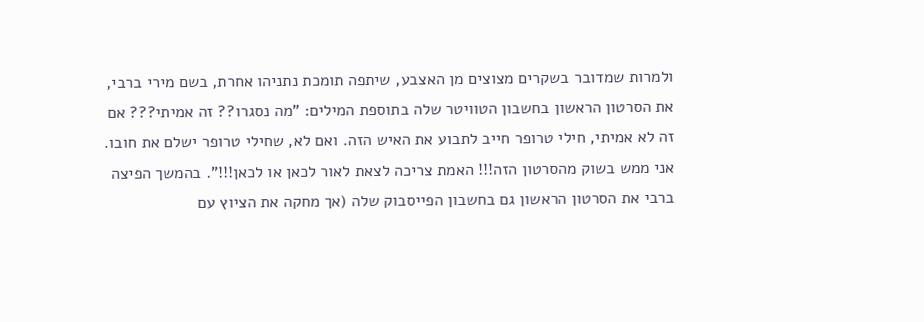ולמרות שמדובר בשקרים מצוצים מן האצבע, שיתפה תומכת נתניהו אחרת, בשם מירי ברבי, את הסרטון הראשון בחשבון הטוויטר שלה בתוספת המילים: "מה נסגרו?? זה אמיתי??? אם זה לא אמיתי, חילי טרופר חייב לתבוע את האיש הזה. ואם לא, שחילי טרופר ישלם את חובו. אני ממש בשוק מהסרטון הזה!!! האמת צריכה לצאת לאור לכאן או לכאן!!!". בהמשך הפיצה ברבי את הסרטון הראשון גם בחשבון הפייסבוק שלה (אך מחקה את הציוץ עם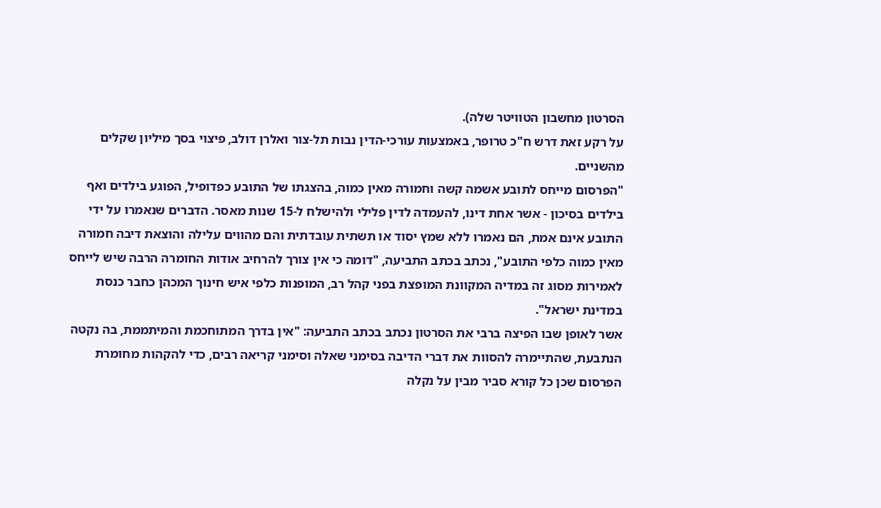הסרטון מחשבון הטוויטר שלה).
על רקע זאת דרש ח"כ טרופר, באמצעות עורכי-הדין נבות תל-צור ואלרן דולב, פיצוי בסך מיליון שקלים מהשניים.
"הפרסום מייחס לתובע אשמה קשה וחמורה מאין כמוה, בהצגתו של התובע כפדופיל, הפוגע בילדים ואף בילדים בסיכון - אשר אחת דינו, להעמדה לדין פלילי ולהישלח ל-15 שנות מאסר. הדברים שנאמרו על ידי התובע אינם אמת, הם נאמרו ללא שמץ יסוד או תשתית עובדתית והם מהווים עלילה והוצאת דיבה חמורה מאין כמוה כלפי התובע", נכתב בכתב התביעה, "דומה כי אין צורך להרחיב אודות החומרה הרבה שיש לייחס לאמירות מסוג זה במדיה המקוונת המופצת בפני קהל רב, המופנות כלפי איש חינוך המכהן כחבר כנסת במדינת ישראל".
אשר לאופן שבו הפיצה ברבי את הסרטון נכתב בכתב התביעה: "אין בדרך המתוחכמת והמיתממת, בה נקטה הנתבעת, שהתיימרה להסוות את דברי הדיבה בסימני שאלה וסימני קריאה רבים, כדי להקהות מחומרת הפרסום שכן כל קורא סביר מבין על נקלה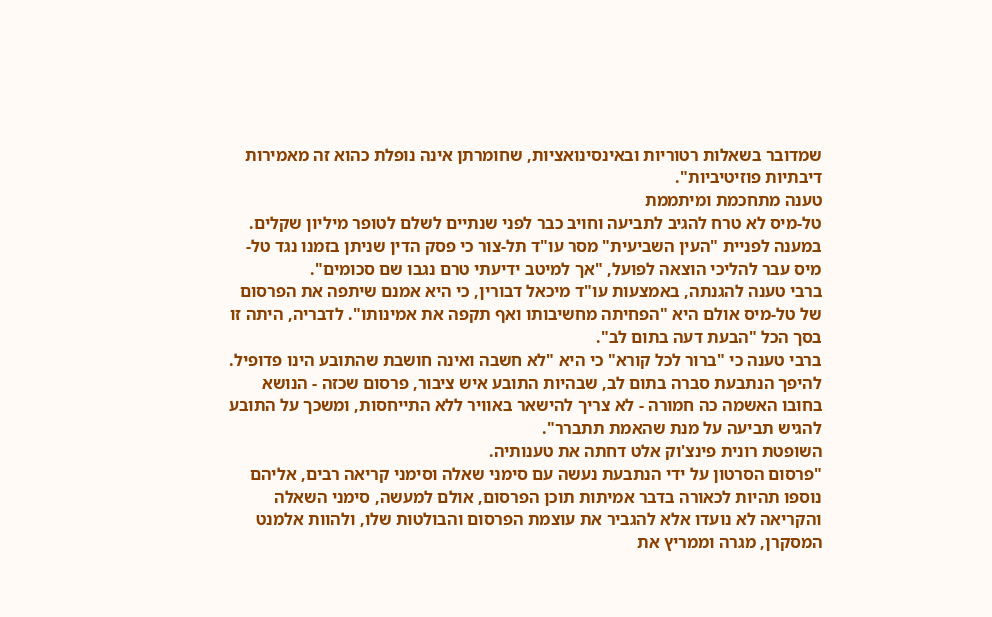שמדובר בשאלות רטוריות ובאינסינואציות, שחומרתן אינה נופלת כהוא זה מאמירות דיבתיות פוזיטיביות".
טענה מתחכמת ומיתממת
טל-מיס לא טרח להגיב לתביעה וחויב כבר לפני שנתיים לשלם לטופר מיליון שקלים. במענה לפניית "העין השביעית" מסר עו"ד תל-צור כי פסק הדין שניתן בזמנו נגד טל-מיס עבר להליכי הוצאה לפועל, "אך למיטב ידיעתי טרם נגבו שם סכומים".
ברבי טענה להגנתה, באמצעות עו"ד מיכאל דבורין, כי היא אמנם שיתפה את הפרסום של טל-מיס אולם היא "הפחיתה מחשיבותו ואף תקפה את אמינותו". לדבריה, היתה זו בסך הכל "הבעת דעה בתום לב".
ברבי טענה כי "ברור לכל קורא" כי היא "לא חשבה ואינה חושבת שהתובע הינו פדופיל. להיפך הנתבעת סברה בתום לב, שבהיות התובע איש ציבור, פרסום שכזה - הנושא בחובו האשמה כה חמורה - לא צריך להישאר באוויר ללא התייחסות, ומשכך על התובע להגיש תביעה על מנת שהאמת תתברר".
השופטת רונית פינצ'וק אלט דחתה את טענותיה.
"פרסום הסרטון על ידי הנתבעת נעשה עם סימני שאלה וסימני קריאה רבים, אליהם נוספו תהיות לכאורה בדבר אמיתות תוכן הפרסום, אולם למעשה, סימני השאלה והקריאה לא נועדו אלא להגביר את עוצמת הפרסום והבולטות שלו, ולהוות אלמנט המסקרן, מגרה וממריץ את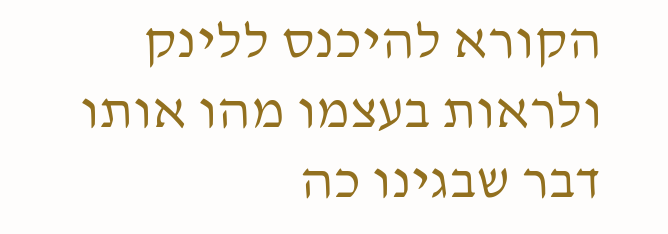הקורא להיכנס ללינק ולראות בעצמו מהו אותו דבר שבגינו כה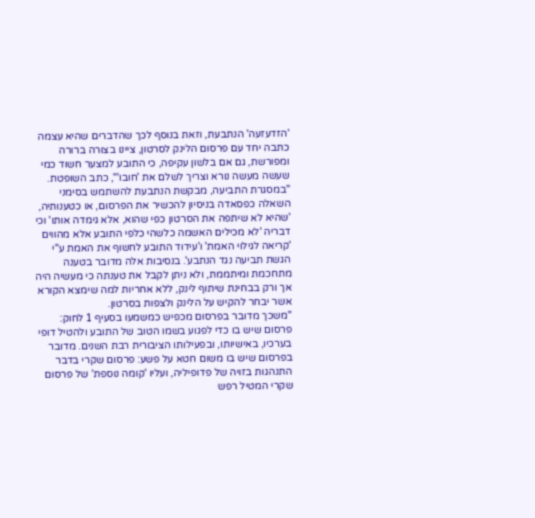'הזדעזעה' הנתבעת, וזאת בנוסף לכך שהדברים שהיא עצמה כתבה יחד עם פרסום הלינק לסרטון, ציינו בצורה ברורה ומפורשת, גם אם בלשון עקיפה, כי התובע למצער חשוד כמי שעשה מעשה נורא וצריך לשלם את 'חובו'", כתב השופטת.
"במסגרת התביעה, מבקשת הנתבעת להשתמש בסימני השאלה כפסאדה בניסיון להכשיר את הפרסום, או כטענותיה, 'שהיא לא שיתפה את הסרטון כפי שהוא, אלא גימדה אותו' וכי דבריה 'לא מכילים האשמה כלשהי כלפי התובע אלא מהווים 'קריאה לגילוי האמת' ו'עידוד התובע לחשוף את האמת ע"י הגשת תביעה נגד הנתבע'. בנסיבות אלה מדובר בטענה מתחכמת ומיתממת, ולא ניתן לקבל את טענתה כי מעשיה היה אך ורק בבחינת שיתוף לינק, ללא אחריות למה שימצא הקורא אשר יבחר להקיש על הלינק ולצפות בסרטון.
"משכך מדובר בפרסום מכפיש כמשמעו בסעיף 1 לחוק: פרסום שיש בו כדי לפגוע בשמו הטוב של התובע ולהטיל דופי בערכיו, באישיותו, ובפעילותו הציבורית רבת השנים. מדובר בפרסום שיש בו משום חטא על פשע: פרסום שקרי בדבר התנהגות בזויה של פדופיליה, ועליו 'קומה נוספת' של פרסום שקרי המטיל רפש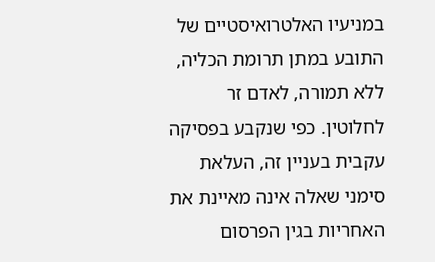במניעיו האלטרואיסטיים של התובע במתן תרומת הכליה, ללא תמורה, לאדם זר לחלוטין. כפי שנקבע בפסיקה עקבית בעניין זה, העלאת סימני שאלה אינה מאיינת את האחריות בגין הפרסום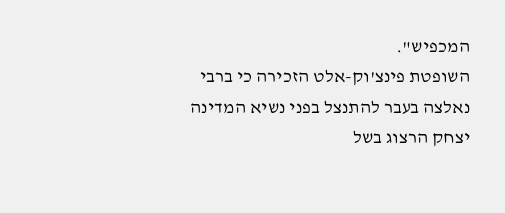המכפיש".
השופטת פינצ'וק-אלט הזכירה כי ברבי נאלצה בעבר להתנצל בפני נשיא המדינה יצחק הרצוג בשל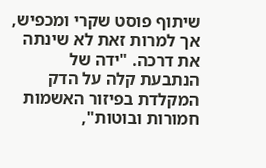שיתוף פוסט שקרי ומכפיש, אך למרות זאת לא שינתה את דרכה. "ידה של הנתבעת קלה על הדק המקלדת בפיזור האשמות חמורות ובוטות",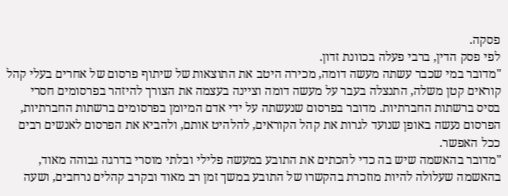פסקה.
לפי פסק הדין, ברבי פעלה בכוונת זדון.
"מדובר במי שכבר עשתה מעשה דומה, מכירה היטב את התוצאות של שיתוף פרסום של אחרים בעלי קהל קוראים קטן משלה, התנצלה בעבר על מעשה דומה וציינה בעצמה את הצורך להיזהר בפרסומים חסרי בסיס ברשתות החברתיות. מדובר בפרסום שנעשתה על ידי אדם המיומן בפרסומים ברשתות החברתיות, הפרסום נעשה באופן שנועד לגרות את קהל הקוראים, להלהיט אותם, ולהביא את הפרסום לאנשים רבים ככל האפשר.
"מדובר בהאשמה שיש בה כדי להכתים את התובע במעשה פלילי ובלתי מוסרי בדרגה גבוהה מאוד, בהאשמה שעלולה להיות מוזכרת בהקשרו של התובע במשך זמן רב מאוד ובקרב קהלים נרחבים, ושעה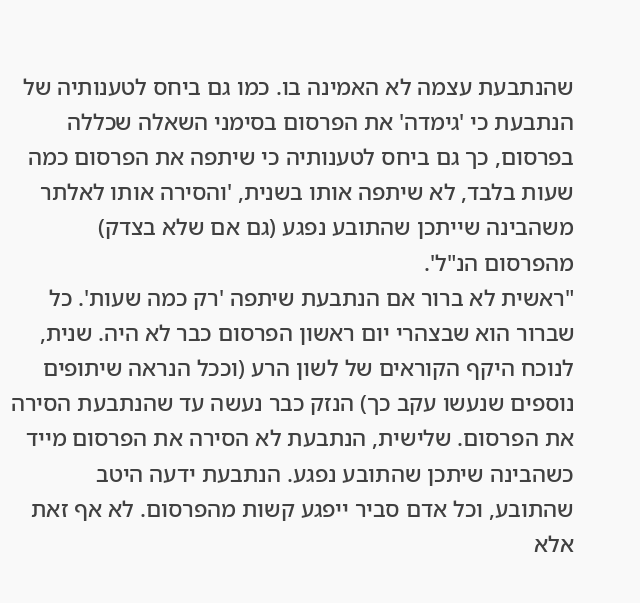שהנתבעת עצמה לא האמינה בו. כמו גם ביחס לטענותיה של הנתבעת כי 'גימדה' את הפרסום בסימני השאלה שכללה בפרסום, כך גם ביחס לטענותיה כי שיתפה את הפרסום כמה שעות בלבד, לא שיתפה אותו בשנית, 'והסירה אותו לאלתר משהבינה שייתכן שהתובע נפגע (גם אם שלא בצדק) מהפרסום הנ"ל'.
"ראשית לא ברור אם הנתבעת שיתפה 'רק כמה שעות'. כל שברור הוא שבצהרי יום ראשון הפרסום כבר לא היה. שנית, לנוכח היקף הקוראים של לשון הרע (וככל הנראה שיתופים נוספים שנעשו עקב כך) הנזק כבר נעשה עד שהנתבעת הסירה את הפרסום. שלישית, הנתבעת לא הסירה את הפרסום מייד כשהבינה שיתכן שהתובע נפגע. הנתבעת ידעה היטב שהתובע, וכל אדם סביר ייפגע קשות מהפרסום. לא אף זאת אלא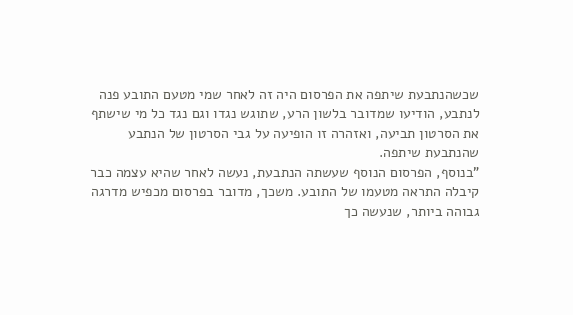שכשהנתבעת שיתפה את הפרסום היה זה לאחר שמי מטעם התובע פנה לנתבע, הודיעו שמדובר בלשון הרע, שתוגש נגדו וגם נגד כל מי שישתף את הסרטון תביעה, ואזהרה זו הופיעה על גבי הסרטון של הנתבע שהנתבעת שיתפה.
"בנוסף, הפרסום הנוסף שעשתה הנתבעת, נעשה לאחר שהיא עצמה כבר קיבלה התראה מטעמו של התובע. משכך, מדובר בפרסום מכפיש מדרגה גבוהה ביותר, שנעשה כך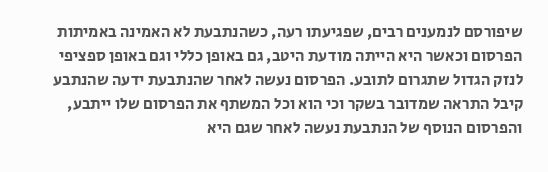שיפורסם לנמענים רבים, שפגיעתו רעה, כשהנתבעת לא האמינה באמיתות הפרסום וכאשר היא הייתה מודעת היטב, גם באופן כללי וגם באופן ספציפי לנזק הגדול שתגרום לתובע. הפרסום נעשה לאחר שהנתבעת ידעה שהנתבע קיבל התראה שמדובר בשקר וכי הוא וכל המשתף את הפרסום שלו ייתבע, והפרסום הנוסף של הנתבעת נעשה לאחר שגם היא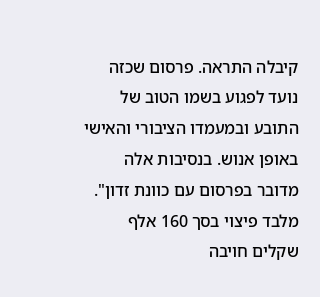קיבלה התראה. פרסום שכזה נועד לפגוע בשמו הטוב של התובע ובמעמדו הציבורי והאישי באופן אנוש. בנסיבות אלה מדובר בפרסום עם כוונת זדון".
מלבד פיצוי בסך 160 אלף שקלים חויבה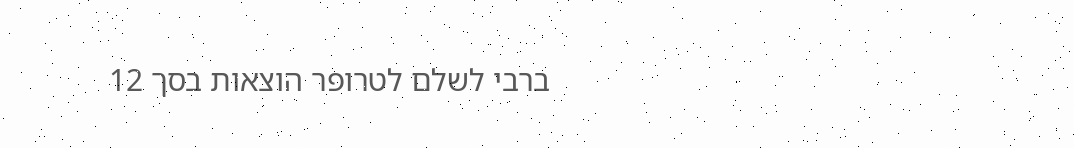ברבי לשלם לטרופר הוצאות בסך 12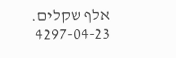אלף שקלים.
4297-04-23